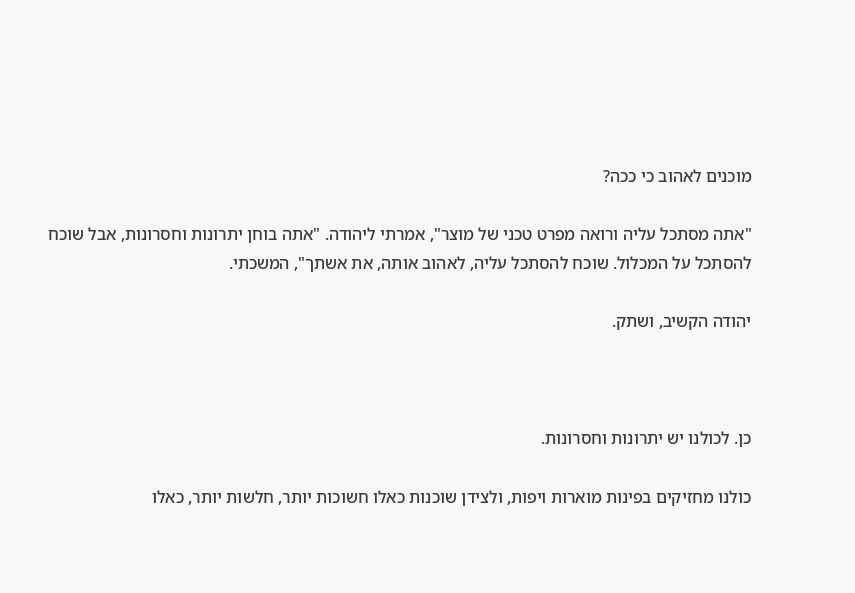מוכנים לאהוב כי ככה?

"אתה מסתכל עליה ורואה מפרט טכני של מוצר", אמרתי ליהודה. "אתה בוחן יתרונות וחסרונות, אבל שוכח להסתכל על המכלול. שוכח להסתכל עליה, לאהוב אותה, את אשתך", המשכתי.

יהודה הקשיב, ושתק.



כן. לכולנו יש יתרונות וחסרונות.

כולנו מחזיקים בפינות מוארות ויפות, ולצידן שוכנות כאלו חשוכות יותר, חלשות יותר, כאלו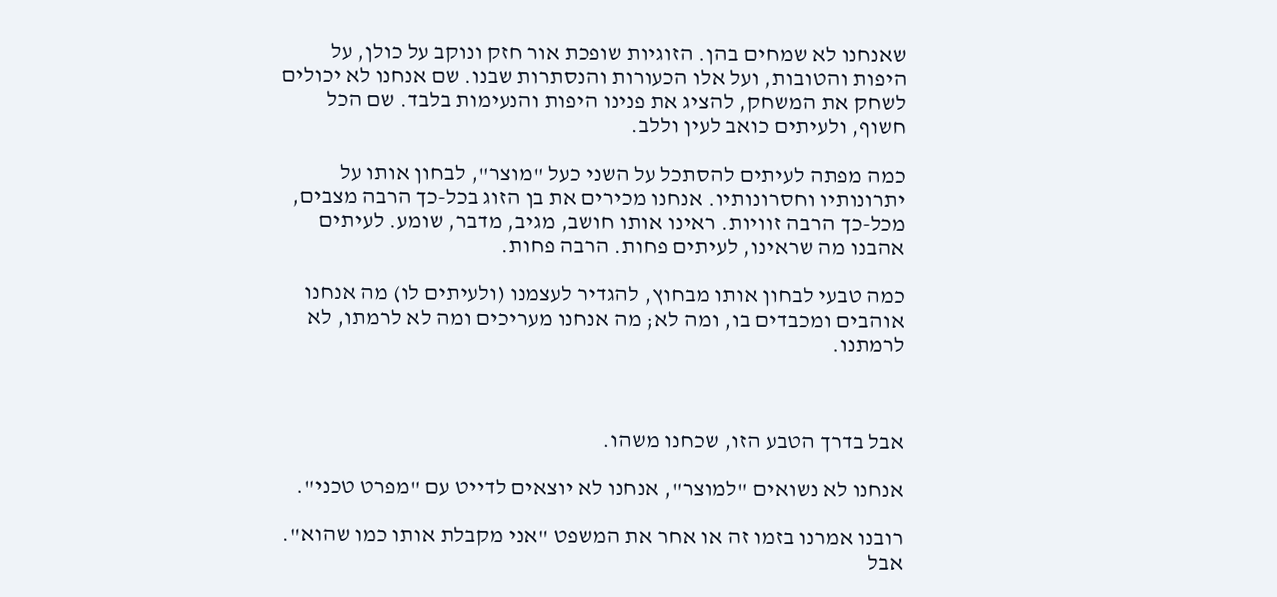שאנחנו לא שמחים בהן. הזוגיות שופכת אור חזק ונוקב על כולן, על היפות והטובות, ועל אלו הכעורות והנסתרות שבנו. שם אנחנו לא יכולים לשחק את המשחק, להציג את פנינו היפות והנעימות בלבד. שם הכל חשוף, ולעיתים כואב לעין וללב.

כמה מפתה לעיתים להסתכל על השני כעל "מוצר", לבחון אותו על יתרונותיו וחסרונותיו. אנחנו מכירים את בן הזוג בכל-כך הרבה מצבים, מכל-כך הרבה זוויות. ראינו אותו חושב, מגיב, מדבר, שומע. לעיתים אהבנו מה שראינו, לעיתים פחות. הרבה פחות.

כמה טבעי לבחון אותו מבחוץ, להגדיר לעצמנו (ולעיתים לו) מה אנחנו אוהבים ומכבדים בו, ומה לא; מה אנחנו מעריכים ומה לא לרמתו, לא לרמתנו.



אבל בדרך הטבע הזו, שכחנו משהו.

אנחנו לא נשואים "למוצר", אנחנו לא יוצאים לדייט עם "מפרט טכני".

רובנו אמרנו בזמו זה או אחר את המשפט "אני מקבלת אותו כמו שהוא". אבל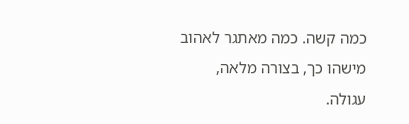כמה קשה. כמה מאתגר לאהוב מישהו כך, בצורה מלאה, עגולה.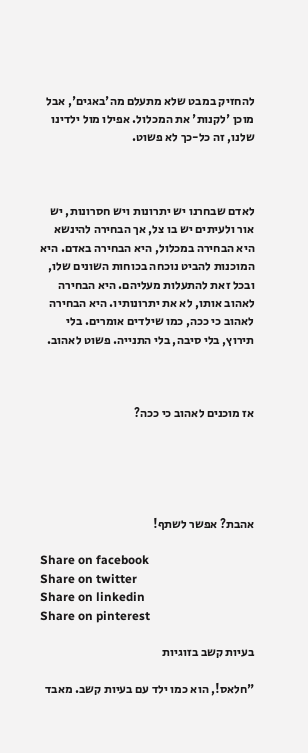להחזיק במבט שלא מתעלם מה'באגים', אבל מוכן 'לקנות' את המכלול. אפילו מול ילדינו שלנו, זה כל-כך לא פשוט.



לאדם שבחרנו יש יתרונות ויש חסרונות, יש אור ולעיתים יש בו צל, אך הבחירה להינשא היא הבחירה במכלול, היא הבחירה באדם. היא המוכנות להביט נוכחה בכוחות השונים שלו, ובכל זאת להתעלות מעליהם. היא הבחירה לאהוב אותו, לא את יתרונותיו. היא הבחירה לאהוב כי ככה, כמו שילדים אומרים. בלי תירוץ, בלי סיבה, בלי התנייה. פשוט לאהוב.



אז מוכנים לאהוב כי ככה?





אהבת? אפשר לשתף!

Share on facebook
Share on twitter
Share on linkedin
Share on pinterest

בעיות קשב בזוגיות

"חלאס!, הוא כמו ילד עם בעיות קשב. מאבד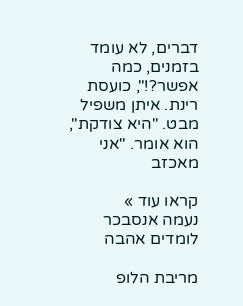דברים, לא עומד בזמנים, כמה אפשר?!", כועסת רינת. איתן משפיל מבט. "היא צודקת", הוא אומר. "אני מאכזב

קראו עוד »
נעמה אנסבכר לומדים אהבה

מריבת הלופ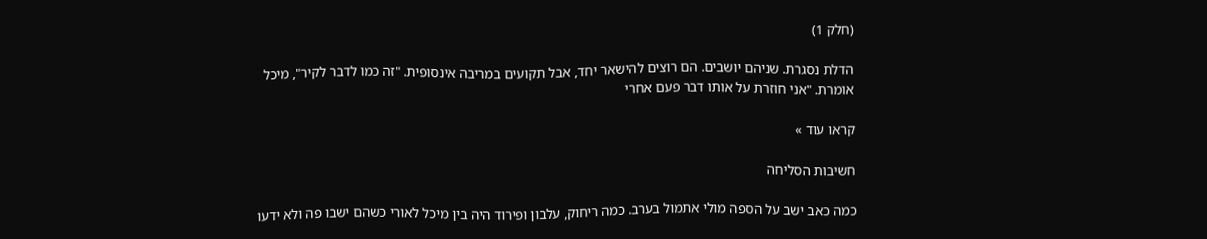(חלק 1)

הדלת נסגרת. שניהם יושבים. הם רוצים להישאר יחד, אבל תקועים במריבה אינסופית. "זה כמו לדבר לקיר", מיכל אומרת. "אני חוזרת על אותו דבר פעם אחרי

קראו עוד »

חשיבות הסליחה

כמה כאב ישב על הספה מולי אתמול בערב. כמה ריחוק, עלבון ופירוד היה בין מיכל לאורי כשהם ישבו פה ולא ידעו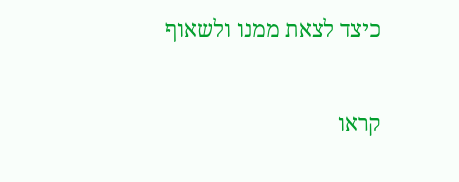כיצד לצאת ממנו ולשאוף

קראו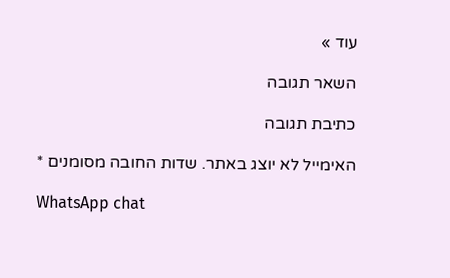עוד »

השאר תגובה

כתיבת תגובה

האימייל לא יוצג באתר. שדות החובה מסומנים *

WhatsApp chat